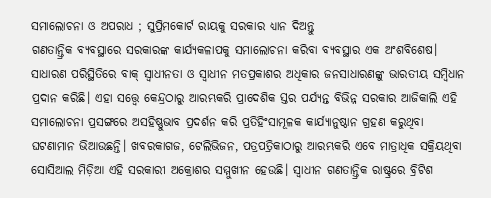ସମାଲୋଚନା ଓ ଅପରାଧ ; ସୁପ୍ରିମକୋର୍ଟ ରାୟକୁ ସରକାର ଧ୍ୟାନ ଦିଅନ୍ତୁ
ଗଣତାନ୍ତ୍ରିକ ବ୍ୟବସ୍ଥାରେ ସରକାରଙ୍କ କାର୍ଯ୍ୟକଳାପକୁ ସମାଲୋଚନା କରିବା ବ୍ୟବସ୍ଥାର ଏକ ଅଂଶବିଶେଷ। ସାଧାରଣ ପରିସ୍ଥିତିରେ ବାକ୍ ସ୍ବାଧୀନତା ଓ ସ୍ବାଧୀନ ମତପ୍ରକାଶର ଅଧିକାର ଜନସାଧାରଣଙ୍କୁ ଭାରତୀୟ ସମ୍ବିଧାନ ପ୍ରଦାନ କରିଛି। ଏହା ସତ୍ତ୍ବେ କେନ୍ଦ୍ରଠାରୁ ଆରମ୍ଭକରି ପ୍ରାଦେଶିକ ସ୍ତର ପର୍ଯ୍ୟନ୍ତ ବିଭିନ୍ନ ସରକାର ଆଜିକାଲି ଏହି ସମାଲୋଚନା ପ୍ରସଙ୍ଗରେ ଅସହିଷ୍ଣୁଭାବ ପ୍ରଦର୍ଶନ କରି ପ୍ରତିହିଂସାମୂଳକ କାର୍ଯ୍ୟାନୁଷ୍ଠାନ ଗ୍ରହଣ କରୁଥିବା ଘଟଣାମାନ ଭିଆଉଛନ୍ତି। ଖବରକାଗଜ, ଟେଲିଭିଜନ, ପତ୍ରପତ୍ରିକାଠାରୁ ଆରମ୍ଭକରି ଏବେ ମାତ୍ରାଧିକ ସକ୍ରିୟଥିବା ସୋସିଆଲ ମିଡ଼ିଆ ଏହି ସରକାରୀ ଅକ୍ରୋଶର ସମ୍ମୁଖୀନ ହେଉଛି। ସ୍ବାଧୀନ ଗଣତାନ୍ତ୍ରିକ ରାଷ୍ଟ୍ରରେ ବ୍ରିଟିଶ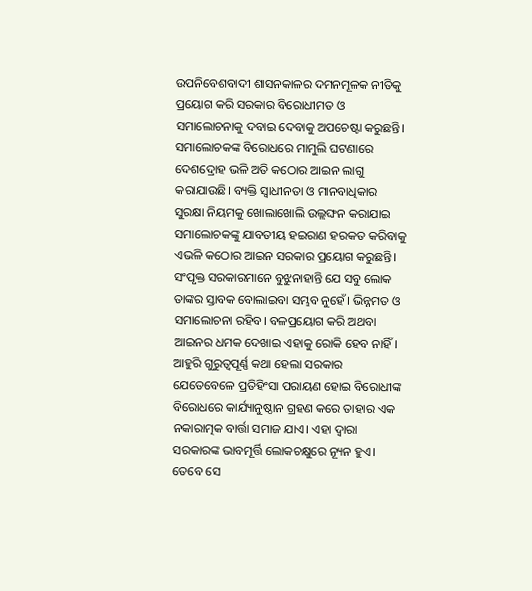ଉପନିବେଶବାଦୀ ଶାସନକାଳର ଦମନମୂଳକ ନୀତିକୁ ପ୍ରୟୋଗ କରି ସରକାର ବିରୋଧୀମତ ଓ ସମାଲୋଚନାକୁ ଦବାଇ ଦେବାକୁ ଅପଚେଷ୍ଟା କରୁଛନ୍ତି। ସମାଲୋଚକଙ୍କ ବିରୋଧରେ ମାମୁଲି ଘଟଣାରେ ଦେଶଦ୍ରୋହ ଭଳି ଅତି କଠୋର ଆଇନ ଲାଗୁ କରାଯାଉଛି। ବ୍ୟକ୍ତି ସ୍ବାଧୀନତା ଓ ମାନବାଧିକାର ସୁରକ୍ଷା ନିୟମକୁ ଖୋଲାଖୋଲି ଉଲ୍ଲଙ୍ଘନ କରାଯାଇ ସମାଲୋଚକଙ୍କୁ ଯାବତୀୟ ହଇରାଣ ହରକତ କରିବାକୁ ଏଭଳି କଠୋର ଆଇନ ସରକାର ପ୍ରୟୋଗ କରୁଛନ୍ତି। ସଂପୃକ୍ତ ସରକାରମାନେ ବୁଝୁନାହାନ୍ତି ଯେ ସବୁ ଲୋକ ତାଙ୍କର ସ୍ତାବକ ବୋଲାଇବା ସମ୍ଭବ ନୁହେଁ। ଭିନ୍ନମତ ଓ ସମାଲୋଚନା ରହିବ। ବଳପ୍ରୟୋଗ କରି ଅଥବା ଆଇନର ଧମକ ଦେଖାଇ ଏହାକୁ ରୋକି ହେବ ନାହିଁ। ଆହୁରି ଗୁରୁତ୍ବପୂର୍ଣ୍ଣ କଥା ହେଲା ସରକାର ଯେତେବେଳେ ପ୍ରତିହିଂସା ପରାୟଣ ହୋଇ ବିରୋଧୀଙ୍କ ବିରୋଧରେ କାର୍ଯ୍ୟାନୁଷ୍ଠାନ ଗ୍ରହଣ କରେ ତାହାର ଏକ ନକାରାତ୍ମକ ବାର୍ତ୍ତା ସମାଜ ଯାଏ। ଏହା ଦ୍ବାରା ସରକାରଙ୍କ ଭାବମୂର୍ତ୍ତି ଲୋକଚକ୍ଷୁରେ ନ୍ୟୂନ ହୁଏ। ତେବେ ସେ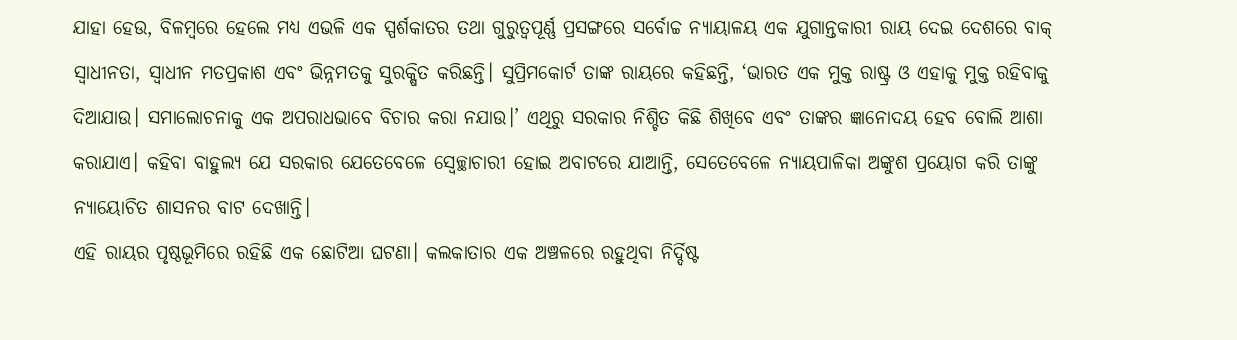ଯାହା ହେଉ, ବିଳମ୍ବରେ ହେଲେ ମଧ୍ୟ ଏଭଳି ଏକ ସ୍ପର୍ଶକାତର ତଥା ଗୁରୁତ୍ବପୂର୍ଣ୍ଣ ପ୍ରସଙ୍ଗରେ ସର୍ବୋଚ୍ଚ ନ୍ୟାୟାଳୟ ଏକ ଯୁଗାନ୍ତକାରୀ ରାୟ ଦେଇ ଦେଶରେ ବାକ୍ ସ୍ବାଧୀନତା, ସ୍ବାଧୀନ ମତପ୍ରକାଶ ଏବଂ ଭିନ୍ନମତକୁ ସୁରକ୍ଷିତ କରିଛନ୍ତି। ସୁପ୍ରିମକୋର୍ଟ ତାଙ୍କ ରାୟରେ କହିଛନ୍ତି, ‘ଭାରତ ଏକ ମୁକ୍ତ ରାଷ୍ଟ୍ର ଓ ଏହାକୁ ମୁକ୍ତ ରହିବାକୁ ଦିଆଯାଉ। ସମାଲୋଚନାକୁ ଏକ ଅପରାଧଭାବେ ବିଚାର କରା ନଯାଉ।’ ଏଥିରୁ ସରକାର ନିଶ୍ଚିତ କିଛି ଶିଖିବେ ଏବଂ ତାଙ୍କର ଜ୍ଞାନୋଦୟ ହେବ ବୋଲି ଆଶା କରାଯାଏ। କହିବା ବାହୁଲ୍ୟ ଯେ ସରକାର ଯେତେବେଳେ ସ୍ବେଚ୍ଛାଚାରୀ ହୋଇ ଅବାଟରେ ଯାଆନ୍ତି, ସେତେବେଳେ ନ୍ୟାୟପାଳିକା ଅଙ୍କୁଶ ପ୍ରୟୋଗ କରି ତାଙ୍କୁ ନ୍ୟାୟୋଚିତ ଶାସନର ବାଟ ଦେଖାନ୍ତି।
ଏହି ରାୟର ପୃଷ୍ଠଭୂମିରେ ରହିଛି ଏକ ଛୋଟିଆ ଘଟଣା। କଲକାତାର ଏକ ଅଞ୍ଚଳରେ ରହୁଥିବା ନିର୍ଦ୍ଦିଷ୍ଟ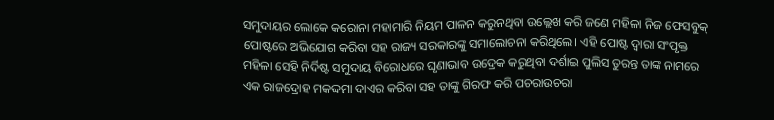ସମୁଦାୟର ଲୋକେ କରୋନା ମହାମାରି ନିୟମ ପାଳନ କରୁନଥିବା ଉଲ୍ଲେଖ କରି ଜଣେ ମହିଳା ନିଜ ଫେସବୁକ୍ ପୋଷ୍ଟରେ ଅଭିଯୋଗ କରିବା ସହ ରାଜ୍ୟ ସରକାରଙ୍କୁ ସମାଲୋଚନା କରିଥିଲେ। ଏହି ପୋଷ୍ଟ ଦ୍ବାରା ସଂପୃକ୍ତ ମହିଳା ସେହି ନିର୍ଦିଷ୍ଟ ସମୁଦାୟ ବିରୋଧରେ ଘୃଣାଭାବ ଉଦ୍ରେକ କରୁଥିବା ଦର୍ଶାଇ ପୁଲିସ ତୁରନ୍ତ ତାଙ୍କ ନାମରେ ଏକ ରାଜଦ୍ରୋହ ମକଦ୍ଦମା ଦାଏର କରିବା ସହ ତାଙ୍କୁ ଗିରଫ କରି ପଚରାଉଚରା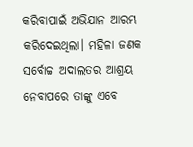କରିବାପାଇଁ ଅଭିଯାନ ଆରମ୍ଭ କରିଦେଇଥିଲା। ମହିଳା ଜଣକ ସର୍ବୋଚ୍ଚ ଅଦାଲତର ଆଶ୍ରୟ ନେବାପରେ ତାଙ୍କୁ ଏବେ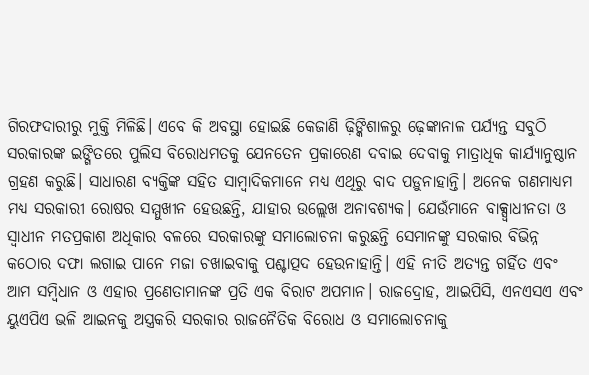ଗିରଫଦାରୀରୁ ମୁକ୍ତି ମିଳିଛି। ଏବେ କି ଅବସ୍ଥା ହୋଇଛି କେଜାଣି ଢ଼ିଙ୍କିଶାଳରୁ ଢ଼େଙ୍କାନାଳ ପର୍ଯ୍ୟନ୍ତ ସବୁଠି ସରକାରଙ୍କ ଇଙ୍ଗିତରେ ପୁଲିସ ବିରୋଧମତକୁ ଯେନତେନ ପ୍ରକାରେଣ ଦବାଇ ଦେବାକୁ ମାତ୍ରାଧିକ କାର୍ଯ୍ୟାନୁଷ୍ଠାନ ଗ୍ରହଣ କରୁଛି। ସାଧାରଣ ବ୍ୟକ୍ତିଙ୍କ ସହିତ ସାମ୍ବାଦିକମାନେ ମଧ୍ୟ ଏଥିରୁ ବାଦ ପଡ଼ୁନାହାନ୍ତି। ଅନେକ ଗଣମାଧ୍ୟମ ମଧ୍ୟ ସରକାରୀ ରୋଷର ସମ୍ମୁଖୀନ ହେଉଛନ୍ତି, ଯାହାର ଉଲ୍ଲେଖ ଅନାବଶ୍ୟକ। ଯେଉଁମାନେ ବାକ୍ସ୍ବାଧୀନତା ଓ ସ୍ବାଧୀନ ମତପ୍ରକାଶ ଅଧିକାର ବଳରେ ସରକାରଙ୍କୁ ସମାଲୋଚନା କରୁଛନ୍ତି ସେମାନଙ୍କୁ ସରକାର ବିଭିନ୍ନ କଠୋର ଦଫା ଲଗାଇ ପାନେ ମଜା ଚଖାଇବାକୁ ପଶ୍ଚାତ୍ପଦ ହେଉନାହାନ୍ତି। ଏହି ନୀତି ଅତ୍ୟନ୍ତ ଗର୍ହିତ ଏବଂ ଆମ ସମ୍ବିଧାନ ଓ ଏହାର ପ୍ରଣେତାମାନଙ୍କ ପ୍ରତି ଏକ ବିରାଟ ଅପମାନ। ରାଜଦ୍ରୋହ, ଆଇପିସି, ଏନଏସଏ ଏବଂ ୟୁଏପିଏ ଭଳି ଆଇନକୁ ଅସ୍ତ୍ରକରି ସରକାର ରାଜନୈତିକ ବିରୋଧ ଓ ସମାଲୋଚନାକୁ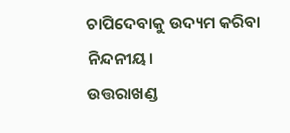ଚାପିଦେବାକୁ ଉଦ୍ୟମ କରିବା ନିନ୍ଦନୀୟ।
ଉତ୍ତରାଖଣ୍ଡ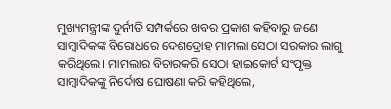ମୁଖ୍ୟମନ୍ତ୍ରୀଙ୍କ ଦୁର୍ନୀତି ସମ୍ପର୍କରେ ଖବର ପ୍ରକାଶ କହିବାରୁ ଜଣେ ସାମ୍ବାଦିକଙ୍କ ବିରୋଧରେ ଦେଶଦ୍ରୋହ ମାମଲା ସେଠା ସରକାର ଲାଗୁ କରିଥିଲେ। ମାମଲାର ବିଚାରକରି ସେଠା ହାଇକୋର୍ଟ ସଂପୃକ୍ତ ସାମ୍ବାଦିକଙ୍କୁ ନିର୍ଦୋଷ ଘୋଷଣା କରି କହିଥିଲେ,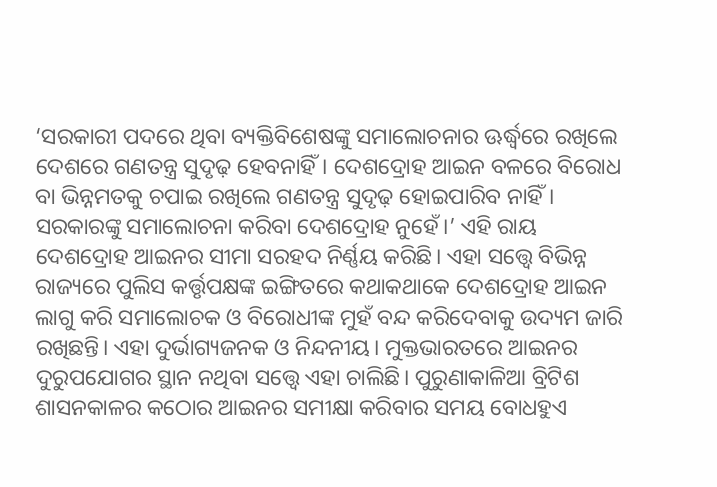‘ସରକାରୀ ପଦରେ ଥିବା ବ୍ୟକ୍ତିବିଶେଷଙ୍କୁ ସମାଲୋଚନାର ଊର୍ଦ୍ଧ୍ବରେ ରଖିଲେ ଦେଶରେ ଗଣତନ୍ତ୍ର ସୁଦୃଢ଼ ହେବନାହିଁ। ଦେଶଦ୍ରୋହ ଆଇନ ବଳରେ ବିରୋଧ ବା ଭିନ୍ନମତକୁ ଚପାଇ ରଖିଲେ ଗଣତନ୍ତ୍ର ସୁଦୃଢ଼ ହୋଇପାରିବ ନାହିଁ। ସରକାରଙ୍କୁ ସମାଲୋଚନା କରିବା ଦେଶଦ୍ରୋହ ନୁହେଁ।’ ଏହି ରାୟ ଦେଶଦ୍ରୋହ ଆଇନର ସୀମା ସରହଦ ନିର୍ଣ୍ଣୟ କରିଛି। ଏହା ସତ୍ତ୍ବେ ବିଭିନ୍ନ ରାଜ୍ୟରେ ପୁଲିସ କର୍ତ୍ତୃପକ୍ଷଙ୍କ ଇଙ୍ଗିତରେ କଥାକଥାକେ ଦେଶଦ୍ରୋହ ଆଇନ ଲାଗୁ କରି ସମାଲୋଚକ ଓ ବିରୋଧୀଙ୍କ ମୁହଁ ବନ୍ଦ କରିଦେବାକୁ ଉଦ୍ୟମ ଜାରି ରଖିଛନ୍ତି। ଏହା ଦୁର୍ଭାଗ୍ୟଜନକ ଓ ନିନ୍ଦନୀୟ। ମୁକ୍ତଭାରତରେ ଆଇନର ଦୁରୁପଯୋଗର ସ୍ଥାନ ନଥିବା ସତ୍ତ୍ବେ ଏହା ଚାଲିଛି। ପୁରୁଣାକାଳିଆ ବ୍ରିଟିଶ ଶାସନକାଳର କଠୋର ଆଇନର ସମୀକ୍ଷା କରିବାର ସମୟ ବୋଧହୁଏ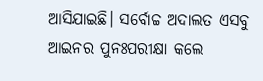ଆସିଯାଇଛି। ସର୍ବୋଚ୍ଚ ଅଦାଲତ ଏସବୁ ଆଇନର ପୁନଃପରୀକ୍ଷା କଲେ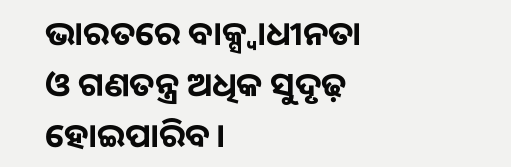ଭାରତରେ ବାକ୍ସ୍ବାଧୀନତା ଓ ଗଣତନ୍ତ୍ର ଅଧିକ ସୁଦୃଢ଼ ହୋଇପାରିବ।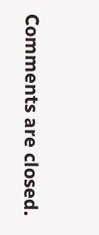Comments are closed.